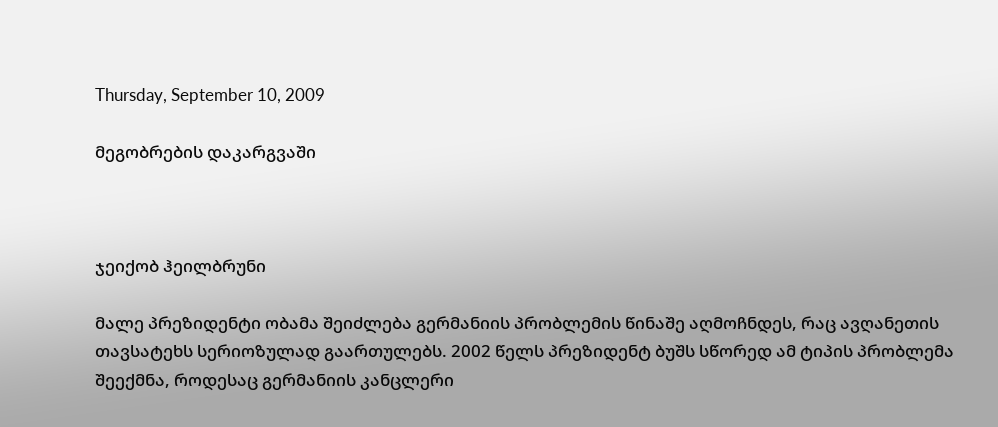Thursday, September 10, 2009

მეგობრების დაკარგვაში



ჯეიქობ ჰეილბრუნი

მალე პრეზიდენტი ობამა შეიძლება გერმანიის პრობლემის წინაშე აღმოჩნდეს, რაც ავღანეთის თავსატეხს სერიოზულად გაართულებს. 2002 წელს პრეზიდენტ ბუშს სწორედ ამ ტიპის პრობლემა შეექმნა, როდესაც გერმანიის კანცლერი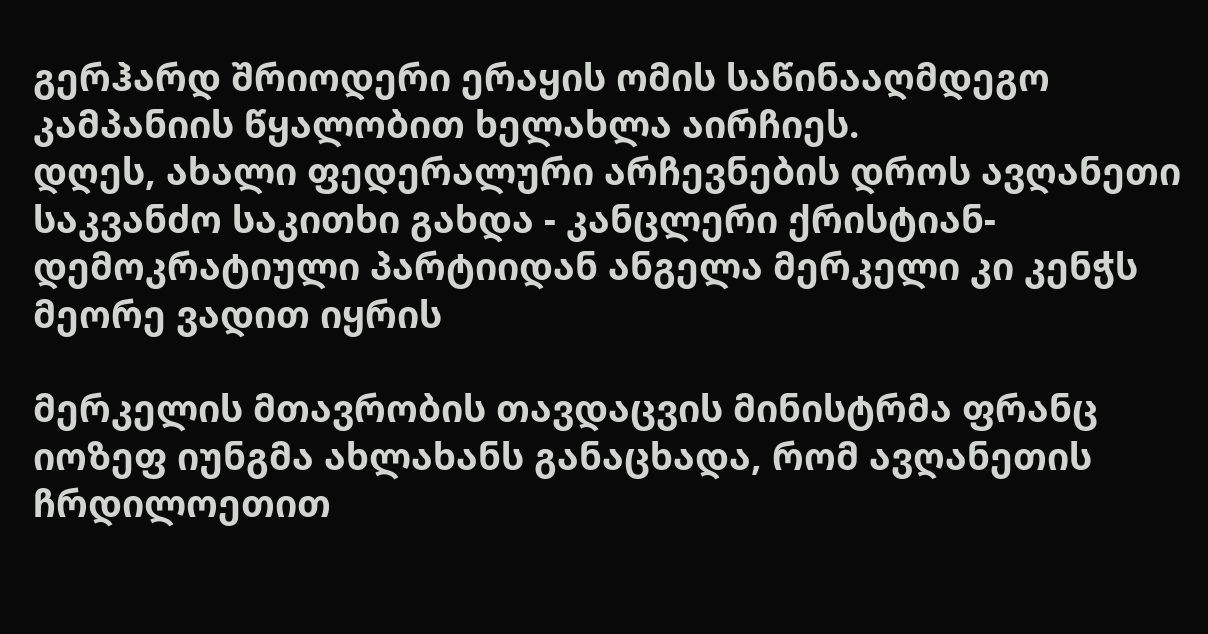გერჰარდ შრიოდერი ერაყის ომის საწინააღმდეგო კამპანიის წყალობით ხელახლა აირჩიეს.
დღეს, ახალი ფედერალური არჩევნების დროს ავღანეთი საკვანძო საკითხი გახდა - კანცლერი ქრისტიან-დემოკრატიული პარტიიდან ანგელა მერკელი კი კენჭს მეორე ვადით იყრის

მერკელის მთავრობის თავდაცვის მინისტრმა ფრანც იოზეფ იუნგმა ახლახანს განაცხადა, რომ ავღანეთის ჩრდილოეთით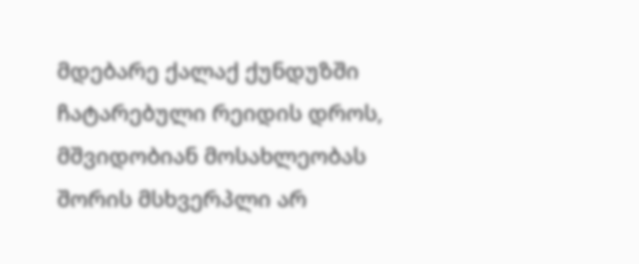მდებარე ქალაქ ქუნდუზში ჩატარებული რეიდის დროს, მშვიდობიან მოსახლეობას შორის მსხვერპლი არ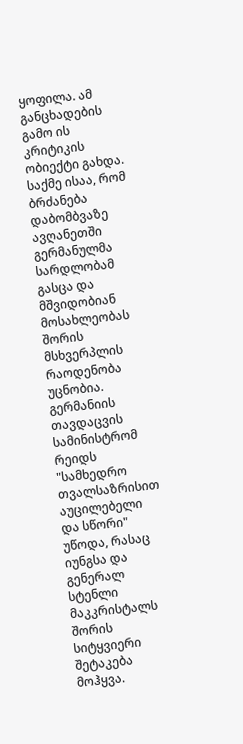ყოფილა. ამ განცხადების გამო ის კრიტიკის ობიექტი გახდა. საქმე ისაა, რომ ბრძანება დაბომბვაზე ავღანეთში გერმანულმა სარდლობამ გასცა და მშვიდობიან მოსახლეობას შორის მსხვერპლის რაოდენობა უცნობია. გერმანიის თავდაცვის სამინისტრომ რეიდს "სამხედრო თვალსაზრისით აუცილებელი და სწორი" უწოდა, რასაც იუნგსა და გენერალ სტენლი მაკკრისტალს შორის სიტყვიერი შეტაკება მოჰყვა.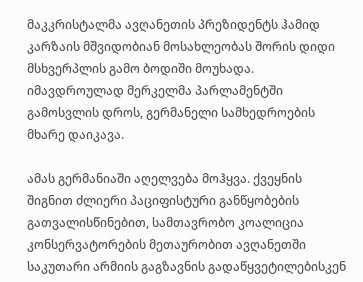მაკკრისტალმა ავღანეთის პრეზიდენტს ჰამიდ კარზაის მშვიდობიან მოსახლეობას შორის დიდი მსხვერპლის გამო ბოდიში მოუხადა. იმავდროულად მერკელმა პარლამენტში გამოსვლის დროს, გერმანელი სამხედროების მხარე დაიკავა.

ამას გერმანიაში აღელვება მოჰყვა. ქვეყნის შიგნით ძლიერი პაციფისტური განწყობების გათვალისწინებით, სამთავრობო კოალიცია კონსერვატორების მეთაურობით ავღანეთში საკუთარი არმიის გაგზავნის გადაწყვეტილებისკენ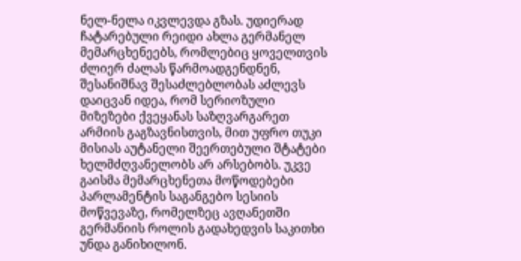ნელ-ნელა იკვლევდა გზას. უდიერად ჩატარებული რეიდი ახლა გერმანელ მემარცხენეებს, რომლებიც ყოველთვის ძლიერ ძალას წარმოადგენდნენ, შესანიშნავ შესაძლებლობას აძლევს დაიცვან იდეა, რომ სერიოზული მიზეზები ქვეყანას საზღვარგარეთ არმიის გაგზავნისთვის, მით უფრო თუკი მისიას აუტანელი შეერთებული შტატები ხელმძღვანელობს არ არსებობს. უკვე გაისმა მემარცხენეთა მოწოდებები პარლამენტის საგანგებო სესიის მოწვევაზე, რომელზეც ავღანეთში გერმანიის როლის გადახედვის საკითხი უნდა განიხილონ.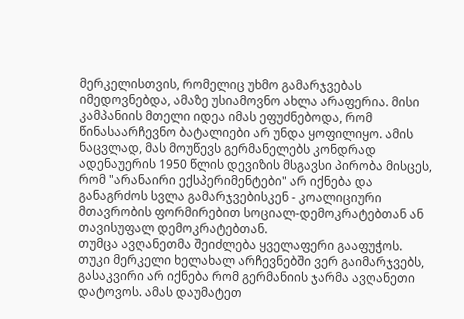მერკელისთვის, რომელიც უხმო გამარჯვებას იმედოვნებდა, ამაზე უსიამოვნო ახლა არაფერია. მისი კამპანიის მთელი იდეა იმას ეფუძნებოდა, რომ წინასაარჩევნო ბატალიები არ უნდა ყოფილიყო. ამის ნაცვლად, მას მოუწევს გერმანელებს კონდრად ადენაუერის 1950 წლის დევიზის მსგავსი პირობა მისცეს, რომ "არანაირი ექსპერიმენტები" არ იქნება და განაგრძოს სვლა გამარჯვებისკენ - კოალიციური მთავრობის ფორმირებით სოციალ-დემოკრატებთან ან თავისუფალ დემოკრატებთან.
თუმცა ავღანეთმა შეიძლება ყველაფერი გააფუჭოს. თუკი მერკელი ხელახალ არჩევნებში ვერ გაიმარჯვებს, გასაკვირი არ იქნება რომ გერმანიის ჯარმა ავღანეთი დატოვოს. ამას დაუმატეთ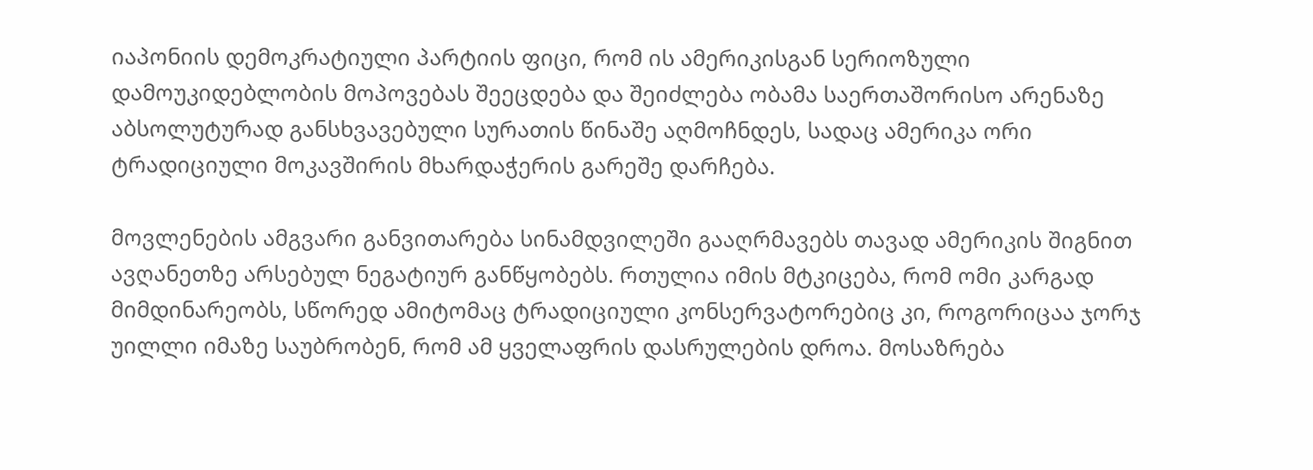იაპონიის დემოკრატიული პარტიის ფიცი, რომ ის ამერიკისგან სერიოზული დამოუკიდებლობის მოპოვებას შეეცდება და შეიძლება ობამა საერთაშორისო არენაზე აბსოლუტურად განსხვავებული სურათის წინაშე აღმოჩნდეს, სადაც ამერიკა ორი ტრადიციული მოკავშირის მხარდაჭერის გარეშე დარჩება.

მოვლენების ამგვარი განვითარება სინამდვილეში გააღრმავებს თავად ამერიკის შიგნით ავღანეთზე არსებულ ნეგატიურ განწყობებს. რთულია იმის მტკიცება, რომ ომი კარგად მიმდინარეობს, სწორედ ამიტომაც ტრადიციული კონსერვატორებიც კი, როგორიცაა ჯორჯ უილლი იმაზე საუბრობენ, რომ ამ ყველაფრის დასრულების დროა. მოსაზრება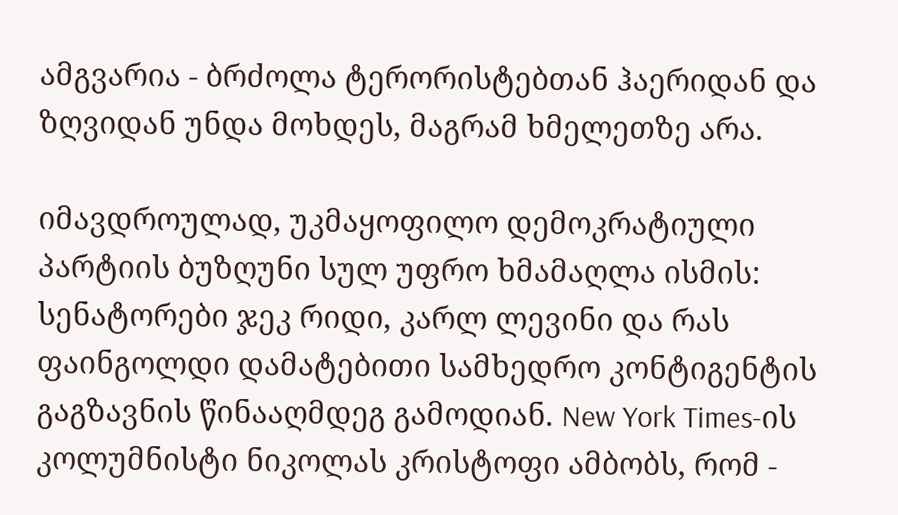ამგვარია - ბრძოლა ტერორისტებთან ჰაერიდან და ზღვიდან უნდა მოხდეს, მაგრამ ხმელეთზე არა.

იმავდროულად, უკმაყოფილო დემოკრატიული პარტიის ბუზღუნი სულ უფრო ხმამაღლა ისმის: სენატორები ჯეკ რიდი, კარლ ლევინი და რას ფაინგოლდი დამატებითი სამხედრო კონტიგენტის გაგზავნის წინააღმდეგ გამოდიან. New York Times-ის კოლუმნისტი ნიკოლას კრისტოფი ამბობს, რომ -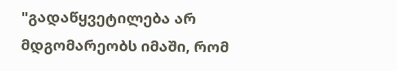"გადაწყვეტილება არ მდგომარეობს იმაში, რომ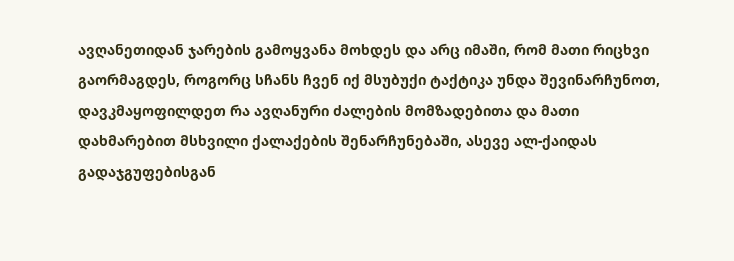ავღანეთიდან ჯარების გამოყვანა მოხდეს და არც იმაში, რომ მათი რიცხვი გაორმაგდეს, როგორც სჩანს ჩვენ იქ მსუბუქი ტაქტიკა უნდა შევინარჩუნოთ, დავკმაყოფილდეთ რა ავღანური ძალების მომზადებითა და მათი დახმარებით მსხვილი ქალაქების შენარჩუნებაში, ასევე ალ-ქაიდას გადაჯგუფებისგან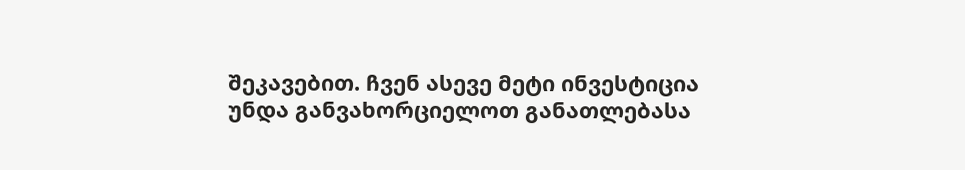შეკავებით. ჩვენ ასევე მეტი ინვესტიცია უნდა განვახორციელოთ განათლებასა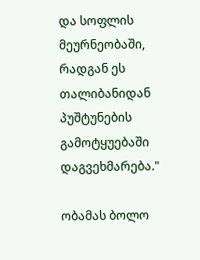და სოფლის მეურნეობაში, რადგან ეს თალიბანიდან პუშტუნების გამოტყუებაში დაგვეხმარება."

ობამას ბოლო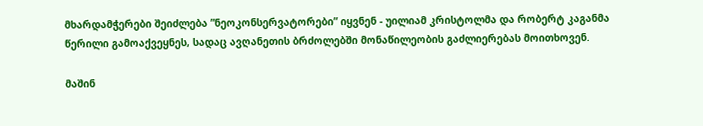მხარდამჭერები შეიძლება ”ნეოკონსერვატორები” იყვნენ - უილიამ კრისტოლმა და რობერტ კაგანმა წერილი გამოაქვეყნეს, სადაც ავღანეთის ბრძოლებში მონაწილეობის გაძლიერებას მოითხოვენ.

მაშინ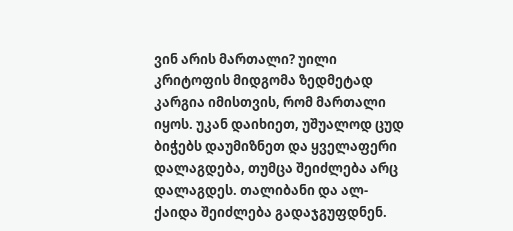ვინ არის მართალი? უილი კრიტოფის მიდგომა ზედმეტად კარგია იმისთვის, რომ მართალი იყოს. უკან დაიხიეთ, უშუალოდ ცუდ ბიჭებს დაუმიზნეთ და ყველაფერი დალაგდება, თუმცა შეიძლება არც დალაგდეს. თალიბანი და ალ-ქაიდა შეიძლება გადაჯგუფდნენ.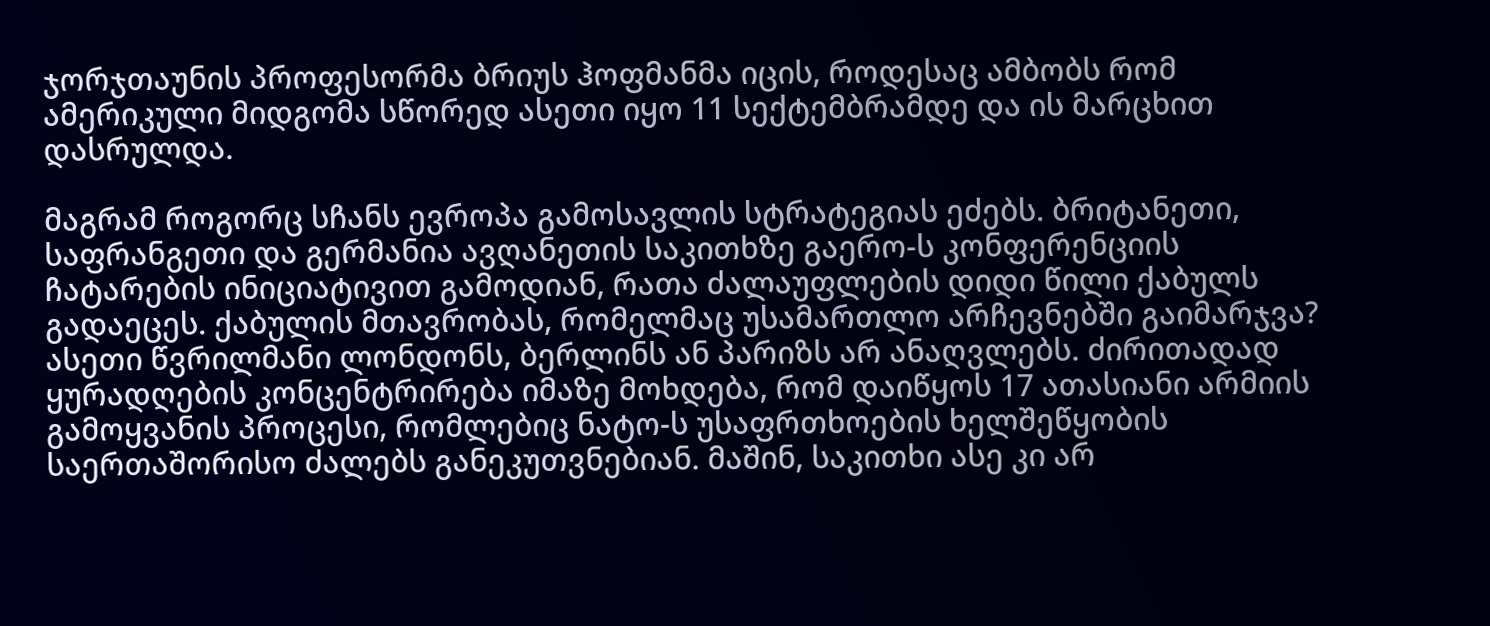ჯორჯთაუნის პროფესორმა ბრიუს ჰოფმანმა იცის, როდესაც ამბობს რომ ამერიკული მიდგომა სწორედ ასეთი იყო 11 სექტემბრამდე და ის მარცხით დასრულდა.

მაგრამ როგორც სჩანს ევროპა გამოსავლის სტრატეგიას ეძებს. ბრიტანეთი, საფრანგეთი და გერმანია ავღანეთის საკითხზე გაერო-ს კონფერენციის ჩატარების ინიციატივით გამოდიან, რათა ძალაუფლების დიდი წილი ქაბულს გადაეცეს. ქაბულის მთავრობას, რომელმაც უსამართლო არჩევნებში გაიმარჯვა? ასეთი წვრილმანი ლონდონს, ბერლინს ან პარიზს არ ანაღვლებს. ძირითადად ყურადღების კონცენტრირება იმაზე მოხდება, რომ დაიწყოს 17 ათასიანი არმიის გამოყვანის პროცესი, რომლებიც ნატო-ს უსაფრთხოების ხელშეწყობის საერთაშორისო ძალებს განეკუთვნებიან. მაშინ, საკითხი ასე კი არ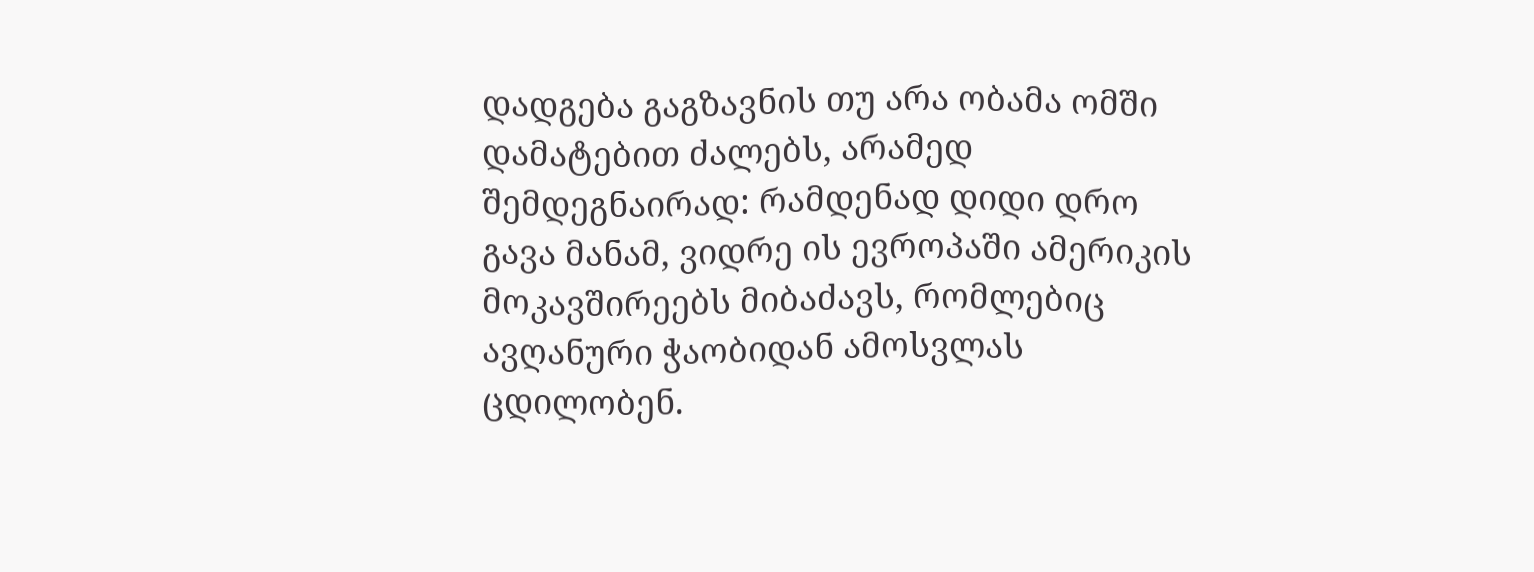დადგება გაგზავნის თუ არა ობამა ომში დამატებით ძალებს, არამედ შემდეგნაირად: რამდენად დიდი დრო გავა მანამ, ვიდრე ის ევროპაში ამერიკის მოკავშირეებს მიბაძავს, რომლებიც ავღანური ჭაობიდან ამოსვლას ცდილობენ.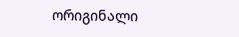ორიგინალი